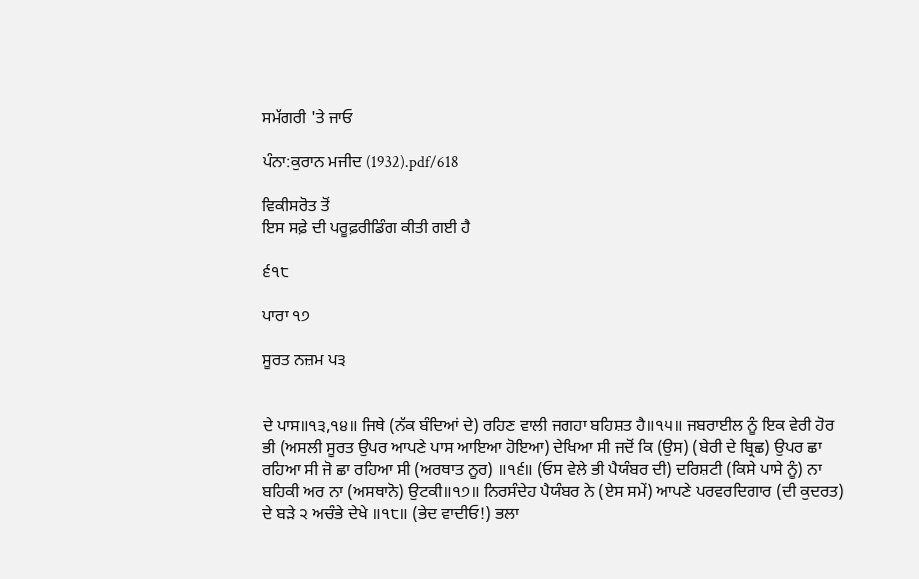ਸਮੱਗਰੀ 'ਤੇ ਜਾਓ

ਪੰਨਾ:ਕੁਰਾਨ ਮਜੀਦ (1932).pdf/618

ਵਿਕੀਸਰੋਤ ਤੋਂ
ਇਸ ਸਫ਼ੇ ਦੀ ਪਰੂਫ਼ਰੀਡਿੰਗ ਕੀਤੀ ਗਈ ਹੈ

੬੧੮

ਪਾਰਾ ੧੭

ਸੂਰਤ ਨਜ਼ਮ ਪ੩


ਦੇ ਪਾਸ॥੧੩,੧੪॥ ਜਿਥੇ (ਨੱਕ ਬੰਦਿਆਂ ਦੇ) ਰਹਿਣ ਵਾਲੀ ਜਗਹਾ ਬਹਿਸ਼ਤ ਹੈ॥੧੫॥ ਜਬਰਾਈਲ ਨੂੰ ਇਕ ਵੇਰੀ ਹੋਰ ਭੀ (ਅਸਲੀ ਸੂਰਤ ਉਪਰ ਆਪਣੇ ਪਾਸ ਆਇਆ ਹੋਇਆ) ਦੇਖਿਆ ਸੀ ਜਦੋਂ ਕਿ (ਉਸ) (ਬੇਰੀ ਦੇ ਬ੍ਰਿਛ) ਉਪਰ ਛਾ ਰਹਿਆ ਸੀ ਜੋ ਛਾ ਰਹਿਆ ਸੀ (ਅਰਥਾਤ ਨੂਰ) ॥੧੬॥ (ਓਸ ਵੇਲੇ ਭੀ ਪੈਯੰਬਰ ਦੀ) ਦਰਿਸ਼ਟੀ (ਕਿਸੇ ਪਾਸੇ ਨੂੰ) ਨਾ ਬਹਿਕੀ ਅਰ ਨਾ (ਅਸਥਾਨੋ) ਉਟਕੀ॥੧੭॥ ਨਿਰਸੰਦੇਹ ਪੈਯੰਬਰ ਨੇ (ਏਸ ਸਮੇਂ) ਆਪਣੇ ਪਰਵਰਦਿਗਾਰ (ਦੀ ਕੁਦਰਤ) ਦੇ ਬੜੇ ੨ ਅਚੰਭੇ ਦੇਖੇ ॥੧੮॥ (ਭੇਦ ਵਾਦੀਓ!) ਭਲਾ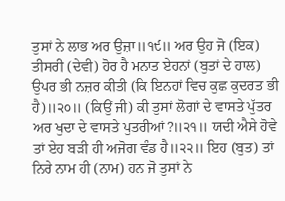ਤੁਸਾਂ ਨੇ ਲਾਭ ਅਰ ਉਜ਼ਾ॥੧੯॥ ਅਰ ਉਹ ਜੋ (ਇਕ) ਤੀਸਰੀ (ਦੇਵੀ) ਹੋਰ ਹੈ ਮਨਾਤ ਏਹਨਾਂ (ਬੁਤਾਂ ਦੇ ਹਾਲ) ਉਪਰ ਭੀ ਨਜ਼ਰ ਕੀਤੀ (ਕਿ ਇਨਹਾਂ ਵਿਚ ਕੁਛ ਕੁਦਰਤ ਭੀ ਹੈ)॥੨੦॥ (ਕਿਉਂ ਜੀ) ਕੀ ਤੁਸਾਂ ਲੋਗਾਂ ਦੇ ਵਾਸਤੇ ਪੁੱਤਰ ਅਰ ਖੁਦਾ ਦੇ ਵਾਸਤੇ ਪੁਤਰੀਆਂ?॥੨੧॥ ਯਦੀ ਐਸੇ ਹੋਵੇ ਤਾਂ ਏਹ ਬੜੀ ਹੀ ਅਜੋਗ ਵੰਡ ਹੈ॥੨੨॥ ਇਹ (ਬੁਤ) ਤਾਂ ਨਿਰੇ ਨਾਮ ਹੀ (ਨਾਮ) ਹਨ ਜੋ ਤੁਸਾਂ ਨੇ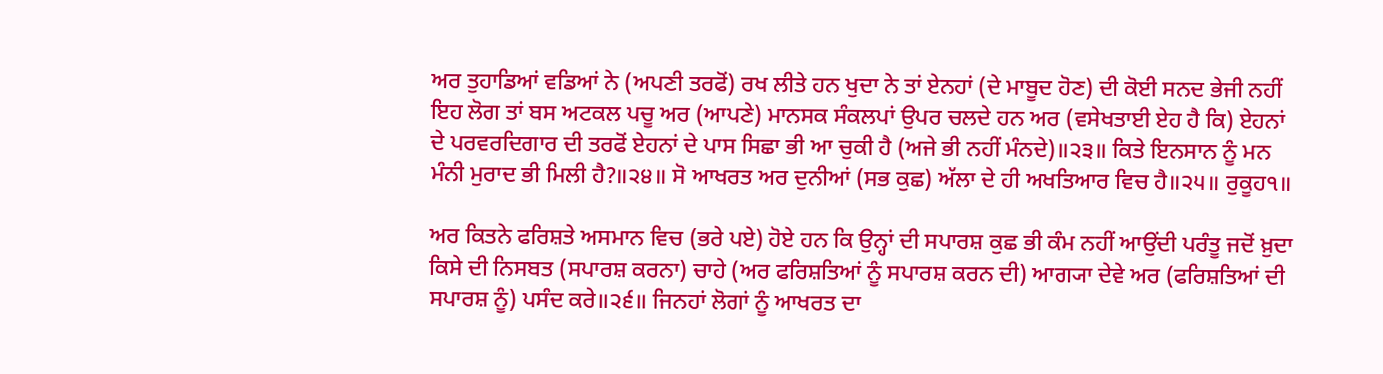ਅਰ ਤੁਹਾਡਿਆਂ ਵਡਿਆਂ ਨੇ (ਅਪਣੀ ਤਰਫੋਂ) ਰਖ ਲੀਤੇ ਹਨ ਖੁਦਾ ਨੇ ਤਾਂ ਏਨਹਾਂ (ਦੇ ਮਾਬੂਦ ਹੋਣ) ਦੀ ਕੋਈ ਸਨਦ ਭੇਜੀ ਨਹੀਂ ਇਹ ਲੋਗ ਤਾਂ ਬਸ ਅਟਕਲ ਪਚੂ ਅਰ (ਆਪਣੇ) ਮਾਨਸਕ ਸੰਕਲਪਾਂ ਉਪਰ ਚਲਦੇ ਹਨ ਅਰ (ਵਸੇਖਤਾਈ ਏਹ ਹੈ ਕਿ) ਏਹਨਾਂ ਦੇ ਪਰਵਰਦਿਗਾਰ ਦੀ ਤਰਫੋਂ ਏਹਨਾਂ ਦੇ ਪਾਸ ਸਿਛਾ ਭੀ ਆ ਚੁਕੀ ਹੈ (ਅਜੇ ਭੀ ਨਹੀਂ ਮੰਨਦੇ)॥੨੩॥ ਕਿਤੇ ਇਨਸਾਨ ਨੂੰ ਮਨ ਮੰਨੀ ਮੁਰਾਦ ਭੀ ਮਿਲੀ ਹੈ?॥੨੪॥ ਸੋ ਆਖਰਤ ਅਰ ਦੁਨੀਆਂ (ਸਭ ਕੁਛ) ਅੱਲਾ ਦੇ ਹੀ ਅਖਤਿਆਰ ਵਿਚ ਹੈ॥੨੫॥ ਰੁਕੂਹ੧॥

ਅਰ ਕਿਤਨੇ ਫਰਿਸ਼ਤੇ ਅਸਮਾਨ ਵਿਚ (ਭਰੇ ਪਏ) ਹੋਏ ਹਨ ਕਿ ਉਨ੍ਹਾਂ ਦੀ ਸਪਾਰਸ਼ ਕੁਛ ਭੀ ਕੰਮ ਨਹੀਂ ਆਉਂਦੀ ਪਰੰਤੂ ਜਦੋਂ ਖ਼ੁਦਾ ਕਿਸੇ ਦੀ ਨਿਸਬਤ (ਸਪਾਰਸ਼ ਕਰਨਾ) ਚਾਹੇ (ਅਰ ਫਰਿਸ਼ਤਿਆਂ ਨੂੰ ਸਪਾਰਸ਼ ਕਰਨ ਦੀ) ਆਗ੍ਯਾ ਦੇਵੇ ਅਰ (ਫਰਿਸ਼ਤਿਆਂ ਦੀ ਸਪਾਰਸ਼ ਨੂੰ) ਪਸੰਦ ਕਰੇ॥੨੬॥ ਜਿਨਹਾਂ ਲੋਗਾਂ ਨੂੰ ਆਖਰਤ ਦਾ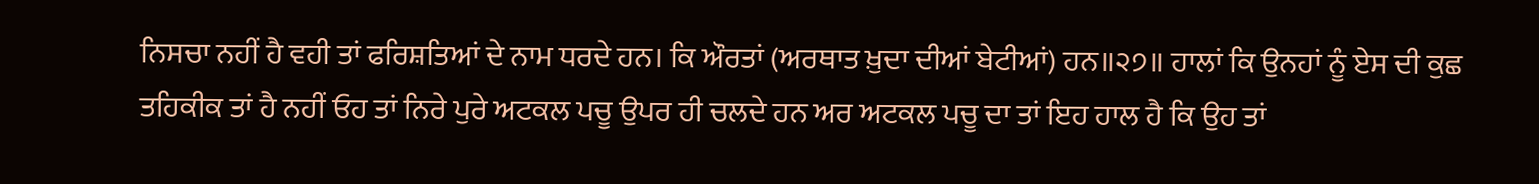ਨਿਸਚਾ ਨਹੀਂ ਹੈ ਵਹੀ ਤਾਂ ਫਰਿਸ਼ਤਿਆਂ ਦੇ ਨਾਮ ਧਰਦੇ ਹਨ। ਕਿ ਔਰਤਾਂ (ਅਰਥਾਤ ਖ਼ੁਦਾ ਦੀਆਂ ਬੇਟੀਆਂ) ਹਨ॥੨੭॥ ਹਾਲਾਂ ਕਿ ਉਨਹਾਂ ਨੂੰ ਏਸ ਦੀ ਕੁਛ ਤਹਿਕੀਕ ਤਾਂ ਹੈ ਨਹੀਂ ਓਹ ਤਾਂ ਨਿਰੇ ਪੁਰੇ ਅਟਕਲ ਪਚੂ ਉਪਰ ਹੀ ਚਲਦੇ ਹਨ ਅਰ ਅਟਕਲ ਪਚੂ ਦਾ ਤਾਂ ਇਹ ਹਾਲ ਹੈ ਕਿ ਉਹ ਤਾਂ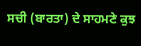ਸਚੀ (ਬਾਰਤਾ) ਦੇ ਸਾਹਮਣੇ ਕੁਝ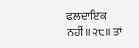ਫਲਦਾਇਕ ਨਹੀਂ॥੨੮॥ ਤਾਂ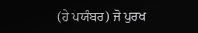(ਹੇ ਪਯੰਬਰ) ਜੋ ਪੁਰਖ